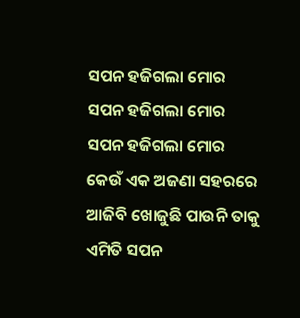ସପନ ହଜିଗଲା ମୋର
ସପନ ହଜିଗଲା ମୋର
ସପନ ହଜିଗଲା ମୋର
କେଉଁ ଏକ ଅଜଣା ସହରରେ
ଆଜିବି ଖୋଜୁଛି ପାଉନି ତାକୁ
ଏମିତି ସପନ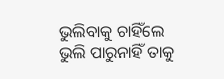ଭୁଲିବାକୁ ଚାହିଁଲେ
ଭୁଲି ପାରୁନାହିଁ ତାକୁ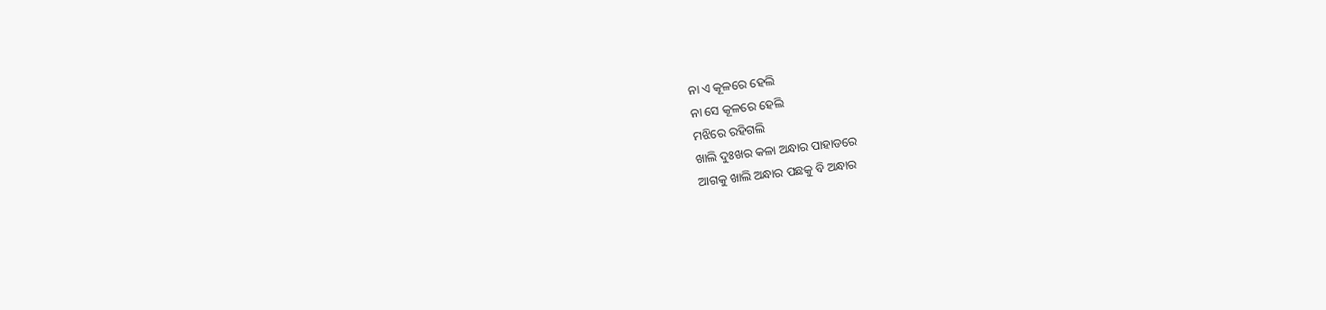ନା ଏ କୂଳରେ ହେଲି
ନା ସେ କୂଳରେ ହେଲି
ମଝିରେ ରହିଗଲି
ଖାଲି ଦୁଃଖର କଳା ଅନ୍ଧାର ପାହାଡରେ
ଆଗକୁ ଖାଲି ଅନ୍ଧାର ପଛକୁ ବି ଅନ୍ଧାର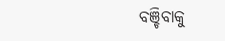ବଞ୍ଚିବାକୁ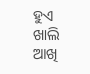ହୁଏ ଖାଲି ଆଖି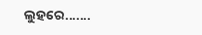ଲୁହରେ.......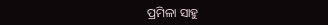ପ୍ରମିଳା ସାହୁ